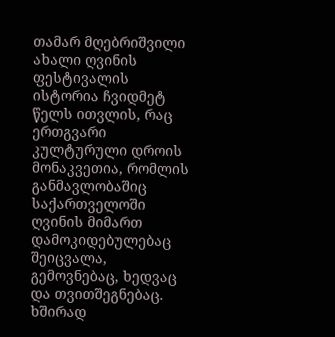თამარ მღებრიშვილი
ახალი ღვინის ფესტივალის ისტორია ჩვიდმეტ წელს ითვლის, რაც ერთგვარი კულტურული დროის მონაკვეთია, რომლის განმავლობაშიც საქართველოში ღვინის მიმართ დამოკიდებულებაც შეიცვალა, გემოვნებაც, ხედვაც და თვითშეგნებაც. ხშირად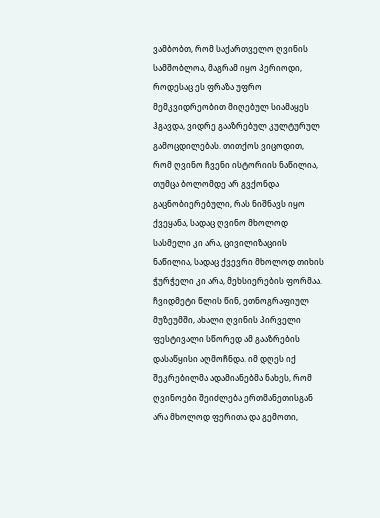ვამბობთ, რომ საქართველო ღვინის სამშობლოა, მაგრამ იყო პერიოდი, როდესაც ეს ფრაზა უფრო მემკვიდრეობით მიღებულ სიამაყეს ჰგავდა, ვიდრე გააზრებულ კულტურულ გამოცდილებას. თითქოს ვიცოდით, რომ ღვინო ჩვენი ისტორიის ნაწილია, თუმცა ბოლომდე არ გვქონდა გაცნობიერებული, რას ნიშნავს იყო ქვეყანა, სადაც ღვინო მხოლოდ სასმელი კი არა, ცივილიზაციის ნაწილია, სადაც ქვევრი მხოლოდ თიხის ჭურჭელი კი არა, მეხსიერების ფორმაა.
ჩვიდმეტი წლის წინ, ეთნოგრაფიულ მუზეუმში, ახალი ღვინის პირველი ფესტივალი სწორედ ამ გააზრების დასაწყისი აღმოჩნდა. იმ დღეს იქ შეკრებილმა ადამიანებმა ნახეს, რომ ღვინოები შეიძლება ერთმანეთისგან არა მხოლოდ ფერითა და გემოთი,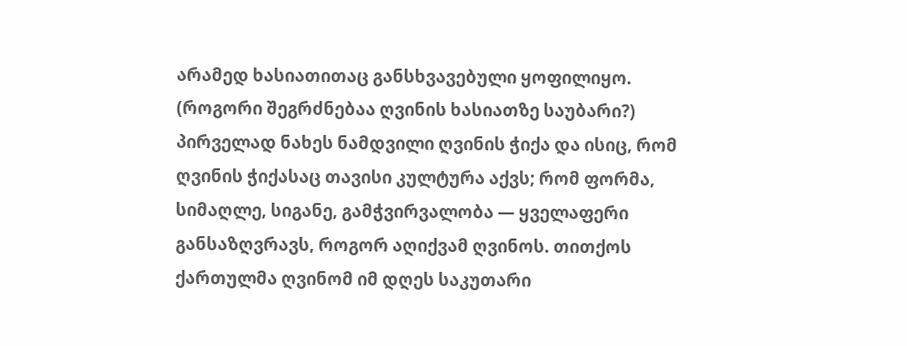არამედ ხასიათითაც განსხვავებული ყოფილიყო. (როგორი შეგრძნებაა ღვინის ხასიათზე საუბარი?) პირველად ნახეს ნამდვილი ღვინის ჭიქა და ისიც, რომ ღვინის ჭიქასაც თავისი კულტურა აქვს; რომ ფორმა, სიმაღლე, სიგანე, გამჭვირვალობა — ყველაფერი განსაზღვრავს, როგორ აღიქვამ ღვინოს. თითქოს ქართულმა ღვინომ იმ დღეს საკუთარი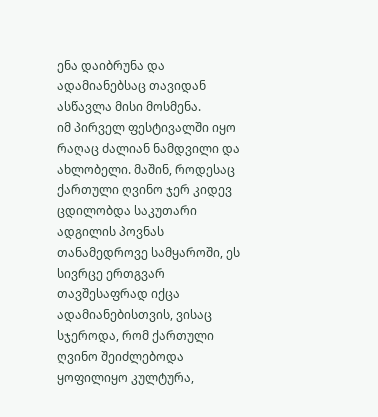ენა დაიბრუნა და ადამიანებსაც თავიდან ასწავლა მისი მოსმენა.
იმ პირველ ფესტივალში იყო რაღაც ძალიან ნამდვილი და ახლობელი. მაშინ, როდესაც ქართული ღვინო ჯერ კიდევ ცდილობდა საკუთარი ადგილის პოვნას თანამედროვე სამყაროში, ეს სივრცე ერთგვარ თავშესაფრად იქცა ადამიანებისთვის, ვისაც სჯეროდა, რომ ქართული ღვინო შეიძლებოდა ყოფილიყო კულტურა,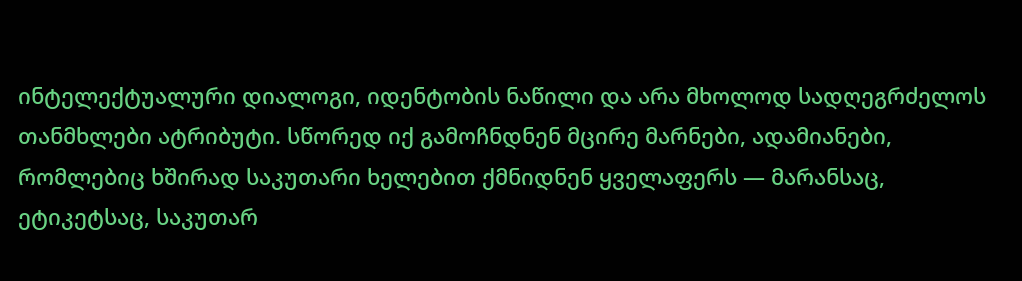ინტელექტუალური დიალოგი, იდენტობის ნაწილი და არა მხოლოდ სადღეგრძელოს თანმხლები ატრიბუტი. სწორედ იქ გამოჩნდნენ მცირე მარნები, ადამიანები, რომლებიც ხშირად საკუთარი ხელებით ქმნიდნენ ყველაფერს — მარანსაც, ეტიკეტსაც, საკუთარ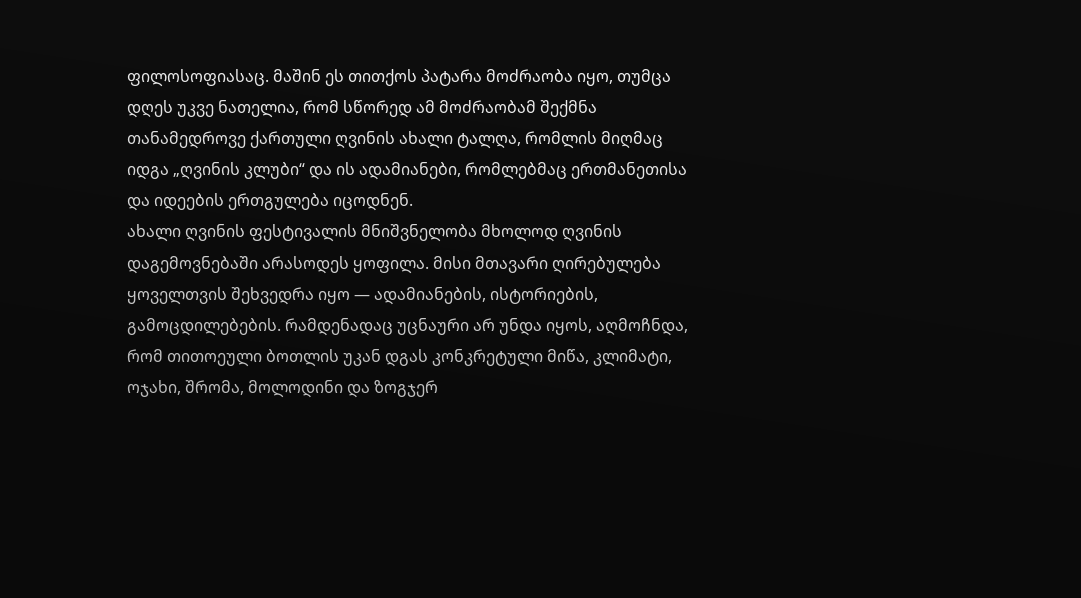ფილოსოფიასაც. მაშინ ეს თითქოს პატარა მოძრაობა იყო, თუმცა დღეს უკვე ნათელია, რომ სწორედ ამ მოძრაობამ შექმნა თანამედროვე ქართული ღვინის ახალი ტალღა, რომლის მიღმაც იდგა „ღვინის კლუბი“ და ის ადამიანები, რომლებმაც ერთმანეთისა და იდეების ერთგულება იცოდნენ.
ახალი ღვინის ფესტივალის მნიშვნელობა მხოლოდ ღვინის დაგემოვნებაში არასოდეს ყოფილა. მისი მთავარი ღირებულება ყოველთვის შეხვედრა იყო — ადამიანების, ისტორიების, გამოცდილებების. რამდენადაც უცნაური არ უნდა იყოს, აღმოჩნდა, რომ თითოეული ბოთლის უკან დგას კონკრეტული მიწა, კლიმატი, ოჯახი, შრომა, მოლოდინი და ზოგჯერ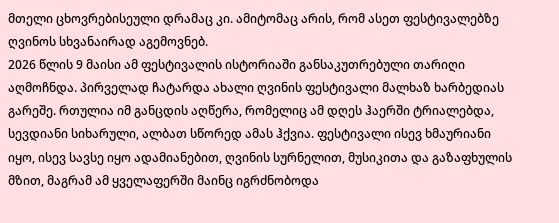მთელი ცხოვრებისეული დრამაც კი. ამიტომაც არის, რომ ასეთ ფესტივალებზე ღვინოს სხვანაირად აგემოვნებ.
2026 წლის 9 მაისი ამ ფესტივალის ისტორიაში განსაკუთრებული თარიღი აღმოჩნდა. პირველად ჩატარდა ახალი ღვინის ფესტივალი მალხაზ ხარბედიას გარეშე. რთულია იმ განცდის აღწერა, რომელიც ამ დღეს ჰაერში ტრიალებდა, სევდიანი სიხარული, ალბათ სწორედ ამას ჰქვია. ფესტივალი ისევ ხმაურიანი იყო, ისევ სავსე იყო ადამიანებით, ღვინის სურნელით, მუსიკითა და გაზაფხულის მზით, მაგრამ ამ ყველაფერში მაინც იგრძნობოდა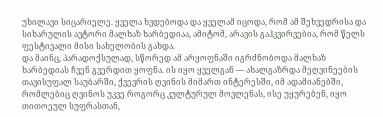უხილავი სიცარიელე. ყველა ხვდებოდა და ყველამ იცოდა, რომ ამ შეხვედრისა და სიხარულის ავტორი მალხაზ ხარბედიაა, ამიტომ, არავის გაჰკვირვებია, რომ წელს ფესტივალი მისი სახელობის გახდა.
და მაინც, პარადოქსულად, სწორედ ამ არყოფნაში იგრძნობოდა მალხაზ ხარბედიას ჩვენ გვერდით ყოფნა. ის იყო ყველგან — ახალგაზრდა მეღვინეების თავისუფალ საუბარში, ქვევრის ღვინის მიმართ ინტერესში, იმ ადამიანებში, რომლებიც ღვინოს უკვე როგორც კულტურულ მოვლენას, ისე უყურებენ, იყო თითოეულ სუფრასთან,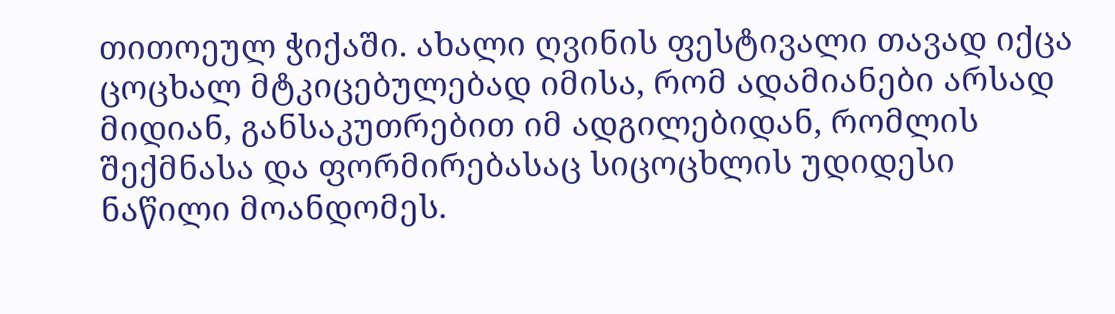თითოეულ ჭიქაში. ახალი ღვინის ფესტივალი თავად იქცა ცოცხალ მტკიცებულებად იმისა, რომ ადამიანები არსად მიდიან, განსაკუთრებით იმ ადგილებიდან, რომლის შექმნასა და ფორმირებასაც სიცოცხლის უდიდესი ნაწილი მოანდომეს.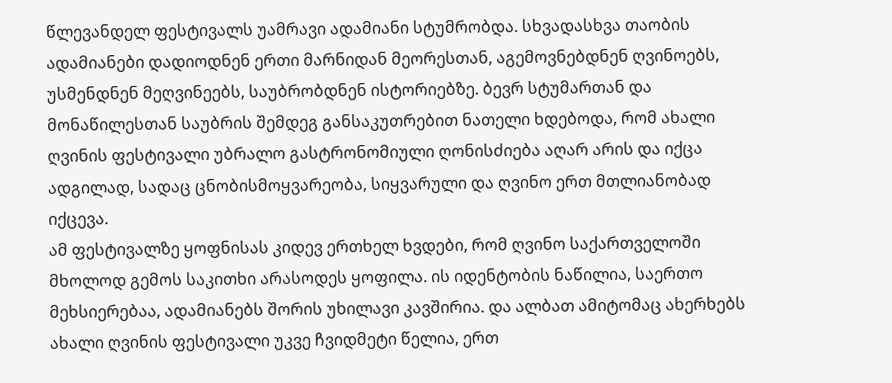წლევანდელ ფესტივალს უამრავი ადამიანი სტუმრობდა. სხვადასხვა თაობის ადამიანები დადიოდნენ ერთი მარნიდან მეორესთან, აგემოვნებდნენ ღვინოებს, უსმენდნენ მეღვინეებს, საუბრობდნენ ისტორიებზე. ბევრ სტუმართან და მონაწილესთან საუბრის შემდეგ განსაკუთრებით ნათელი ხდებოდა, რომ ახალი ღვინის ფესტივალი უბრალო გასტრონომიული ღონისძიება აღარ არის და იქცა ადგილად, სადაც ცნობისმოყვარეობა, სიყვარული და ღვინო ერთ მთლიანობად იქცევა.
ამ ფესტივალზე ყოფნისას კიდევ ერთხელ ხვდები, რომ ღვინო საქართველოში მხოლოდ გემოს საკითხი არასოდეს ყოფილა. ის იდენტობის ნაწილია, საერთო მეხსიერებაა, ადამიანებს შორის უხილავი კავშირია. და ალბათ ამიტომაც ახერხებს ახალი ღვინის ფესტივალი უკვე ჩვიდმეტი წელია, ერთ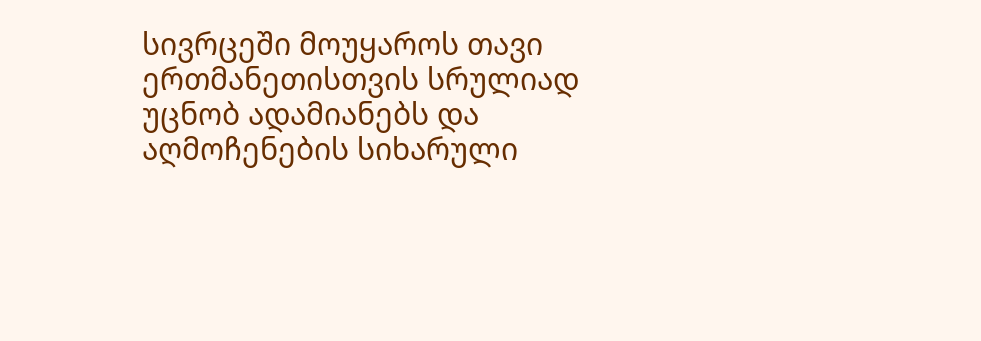სივრცეში მოუყაროს თავი ერთმანეთისთვის სრულიად უცნობ ადამიანებს და აღმოჩენების სიხარული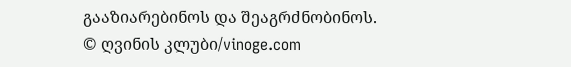გააზიარებინოს და შეაგრძნობინოს.
© ღვინის კლუბი/vinoge.com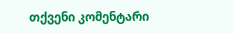თქვენი კომენტარი